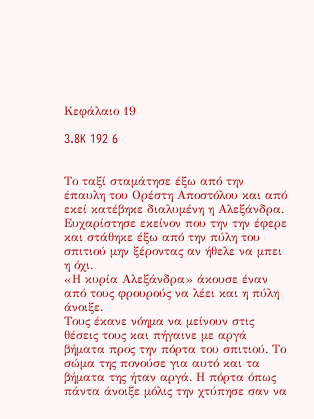Κεφάλαιο 19

3.8K 192 6


Το ταξί σταμάτησε έξω από την έπαυλη του Ορέστη Αποστόλου και από εκεί κατέβηκε διαλυμένη η Αλεξάνδρα. Ευχαρίστησε εκείνον που την την έφερε και στάθηκε έξω από την πύλη του σπιτιού μην ξέροντας αν ήθελε να μπει η όχι.
«Η κυρία Αλεξάνδρα» άκουσε έναν από τους φρουρούς να λέει και η πύλη άνοιξε.
Τους έκανε νόημα να μείνουν στις θέσεις τους και πήγαινε με αργά βήματα προς την πόρτα του σπιτιού. Το σώμα της πονούσε για αυτό και τα βήματα της ήταν αργά. Η πόρτα όπως πάντα άνοιξε μόλις την χτύπησε σαν να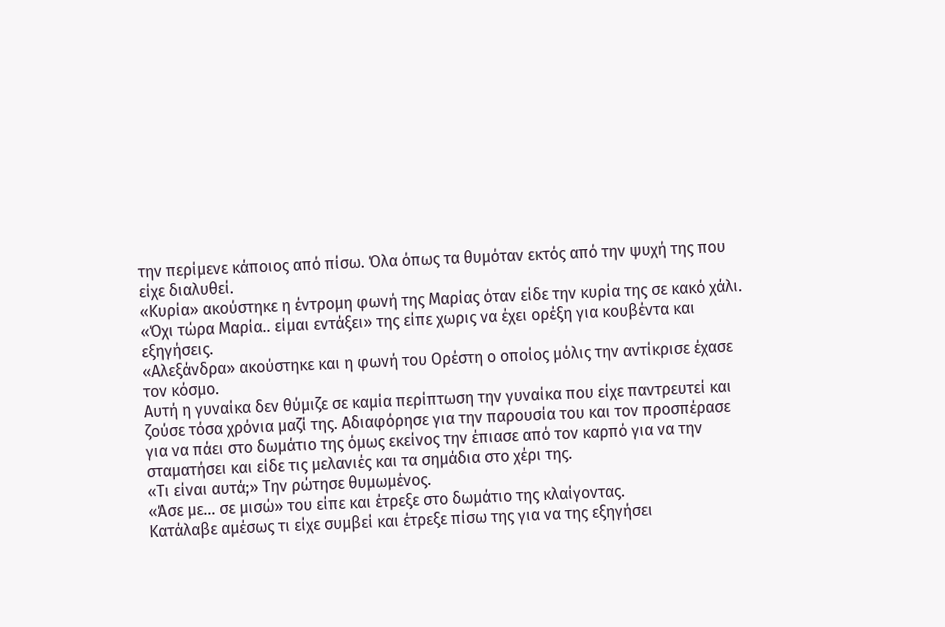την περίμενε κάποιος από πίσω. Όλα όπως τα θυμόταν εκτός από την ψυχή της που είχε διαλυθεί.
«Κυρία» ακούστηκε η έντρομη φωνή της Μαρίας όταν είδε την κυρία της σε κακό χάλι.
«Όχι τώρα Μαρία.. είμαι εντάξει» της είπε χωρις να έχει ορέξη για κουβέντα και εξηγήσεις.
«Αλεξάνδρα» ακούστηκε και η φωνή του Ορέστη ο οποίος μόλις την αντίκρισε έχασε τον κόσμο.
Αυτή η γυναίκα δεν θύμιζε σε καμία περίπτωση την γυναίκα που είχε παντρευτεί και ζούσε τόσα χρόνια μαζί της. Αδιαφόρησε για την παρουσία του και τον προσπέρασε για να πάει στο δωμάτιο της όμως εκείνος την έπιασε από τον καρπό για να την σταματήσει και είδε τις μελανιές και τα σημάδια στο χέρι της.
«Τι είναι αυτά;» Την ρώτησε θυμωμένος.
«Άσε με... σε μισώ» του είπε και έτρεξε στο δωμάτιο της κλαίγοντας.
Κατάλαβε αμέσως τι είχε συμβεί και έτρεξε πίσω της για να της εξηγήσει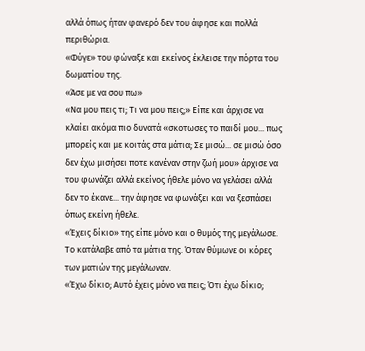αλλά όπως ήταν φανερό δεν του άφησε και πολλά περιθώρια.
«Φύγε» του φώναξε και εκείνος έκλεισε την πόρτα του δωματίου της.
«Άσε με να σου πω»
«Να μου πεις τι; Τι να μου πεις;» Είπε και άρχισε να κλαίει ακόμα πιο δυνατά «σκοτωσες το παιδί μου... πως μπορείς και με κοιτάς στα μάτια; Σε μισώ... σε μισώ όσο δεν έχω μισήσει ποτε κανέναν στην ζωή μου» άρχισε να του φωνάζει αλλά εκείνος ήθελε μόνο να γελάσει αλλά δεν το έκανε... την άφησε να φωνάξει και να ξεσπάσει όπως εκείνη ήθελε.
«Έχεις δίκιο» της είπε μόνο και ο θυμός της μεγάλωσε.
Το κατάλαβε από τα μάτια της. Όταν θύμωνε οι κόρες των ματιών της μεγάλωναν.
«Έχω δίκιο; Αυτό έχεις μόνο να πεις; Ότι έχω δίκιο;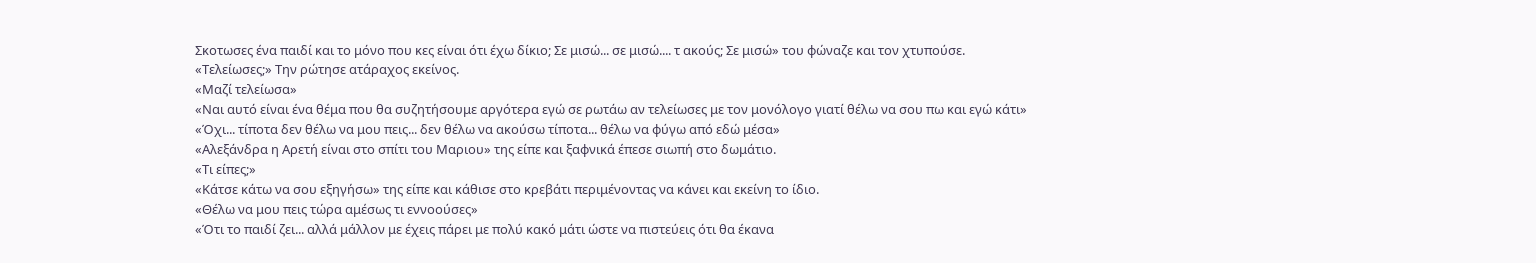Σκοτωσες ένα παιδί και το μόνο που κες είναι ότι έχω δίκιο; Σε μισώ... σε μισώ.... τ ακούς; Σε μισώ» του φώναζε και τον χτυπούσε.
«Τελείωσες;» Την ρώτησε ατάραχος εκείνος.
«Μαζί τελείωσα»
«Ναι αυτό είναι ένα θέμα που θα συζητήσουμε αργότερα εγώ σε ρωτάω αν τελείωσες με τον μονόλογο γιατί θέλω να σου πω και εγώ κάτι»
«Όχι... τίποτα δεν θέλω να μου πεις... δεν θέλω να ακούσω τίποτα... θέλω να φύγω από εδώ μέσα»
«Αλεξάνδρα η Αρετή είναι στο σπίτι του Μαριου» της είπε και ξαφνικά έπεσε σιωπή στο δωμάτιο.
«Τι είπες;»
«Κάτσε κάτω να σου εξηγήσω» της είπε και κάθισε στο κρεβάτι περιμένοντας να κάνει και εκείνη το ίδιο.
«Θέλω να μου πεις τώρα αμέσως τι εννοούσες»
«Ότι το παιδί ζει... αλλά μάλλον με έχεις πάρει με πολύ κακό μάτι ώστε να πιστεύεις ότι θα έκανα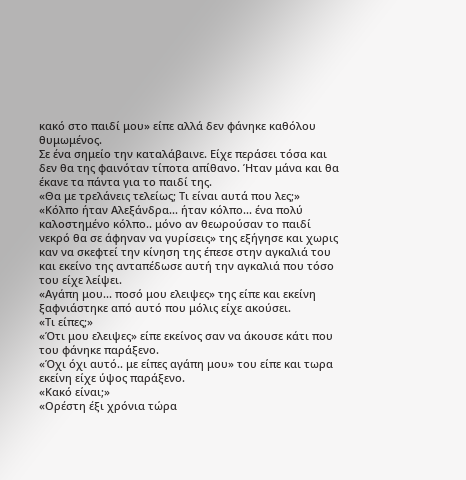κακό στο παιδί μου» είπε αλλά δεν φάνηκε καθόλου θυμωμένος.
Σε ένα σημείο την καταλάβαινε. Είχε περάσει τόσα και δεν θα της φαινόταν τίποτα απίθανο. Ήταν μάνα και θα έκανε τα πάντα για το παιδί της.
«Θα με τρελάνεις τελείως; Τι είναι αυτά που λες;»
«Κόλπο ήταν Αλεξάνδρα... ήταν κόλπο... ένα πολύ καλοστημένο κόλπο.. μόνο αν θεωρούσαν το παιδί νεκρό θα σε άφηναν να γυρίσεις» της εξήγησε και χωρις καν να σκεφτεί την κίνηση της έπεσε στην αγκαλιά του και εκείνο της ανταπέδωσε αυτή την αγκαλιά που τόσο του είχε λείψει.
«Αγάπη μου... ποσό μου ελειψες» της είπε και εκείνη ξαφνιάστηκε από αυτό που μόλις είχε ακούσει.
«Τι είπες;»
«Ότι μου ελειψες» είπε εκείνος σαν να άκουσε κάτι που του φάνηκε παράξενο.
«Όχι όχι αυτό.. με είπες αγάπη μου» του είπε και τωρα εκείνη είχε ύψος παράξενο.
«Κακό είναι;»
«Ορέστη έξι χρόνια τώρα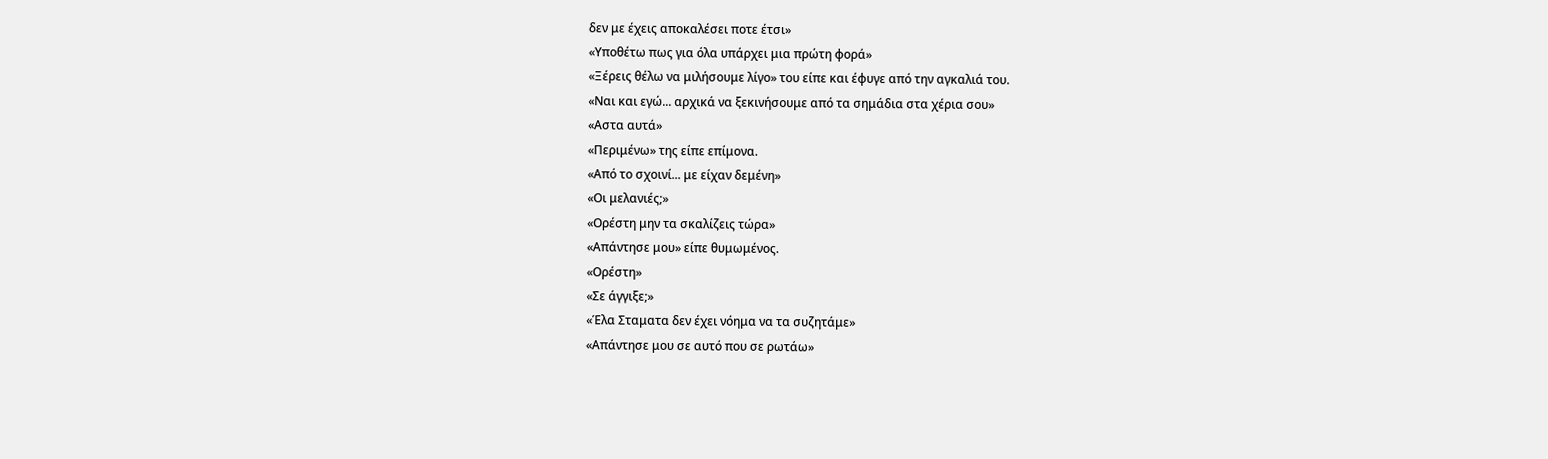δεν με έχεις αποκαλέσει ποτε έτσι»
«Υποθέτω πως για όλα υπάρχει μια πρώτη φορά»
«Ξέρεις θέλω να μιλήσουμε λίγο» του είπε και έφυγε από την αγκαλιά του.
«Ναι και εγώ... αρχικά να ξεκινήσουμε από τα σημάδια στα χέρια σου»
«Αστα αυτά»
«Περιμένω» της είπε επίμονα.
«Από το σχοινί... με είχαν δεμένη»
«Οι μελανιές;»
«Ορέστη μην τα σκαλίζεις τώρα»
«Απάντησε μου» είπε θυμωμένος.
«Ορέστη»
«Σε άγγιξε;»
«Έλα Σταματα δεν έχει νόημα να τα συζητάμε»
«Απάντησε μου σε αυτό που σε ρωτάω»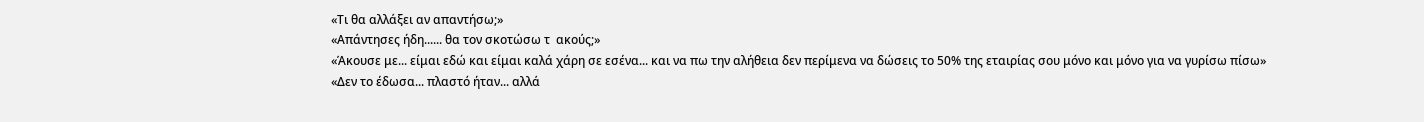«Τι θα αλλάξει αν απαντήσω;»
«Απάντησες ήδη...... θα τον σκοτώσω τ  ακούς;»
«Άκουσε με... είμαι εδώ και είμαι καλά χάρη σε εσένα... και να πω την αλήθεια δεν περίμενα να δώσεις το 50% της εταιρίας σου μόνο και μόνο για να γυρίσω πίσω»
«Δεν το έδωσα... πλαστό ήταν... αλλά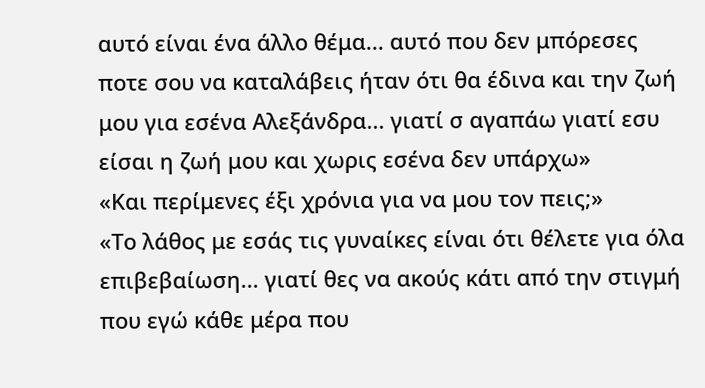αυτό είναι ένα άλλο θέμα... αυτό που δεν μπόρεσες ποτε σου να καταλάβεις ήταν ότι θα έδινα και την ζωή μου για εσένα Αλεξάνδρα... γιατί σ αγαπάω γιατί εσυ είσαι η ζωή μου και χωρις εσένα δεν υπάρχω»
«Και περίμενες έξι χρόνια για να μου τον πεις;»
«Το λάθος με εσάς τις γυναίκες είναι ότι θέλετε για όλα επιβεβαίωση... γιατί θες να ακούς κάτι από την στιγμή που εγώ κάθε μέρα που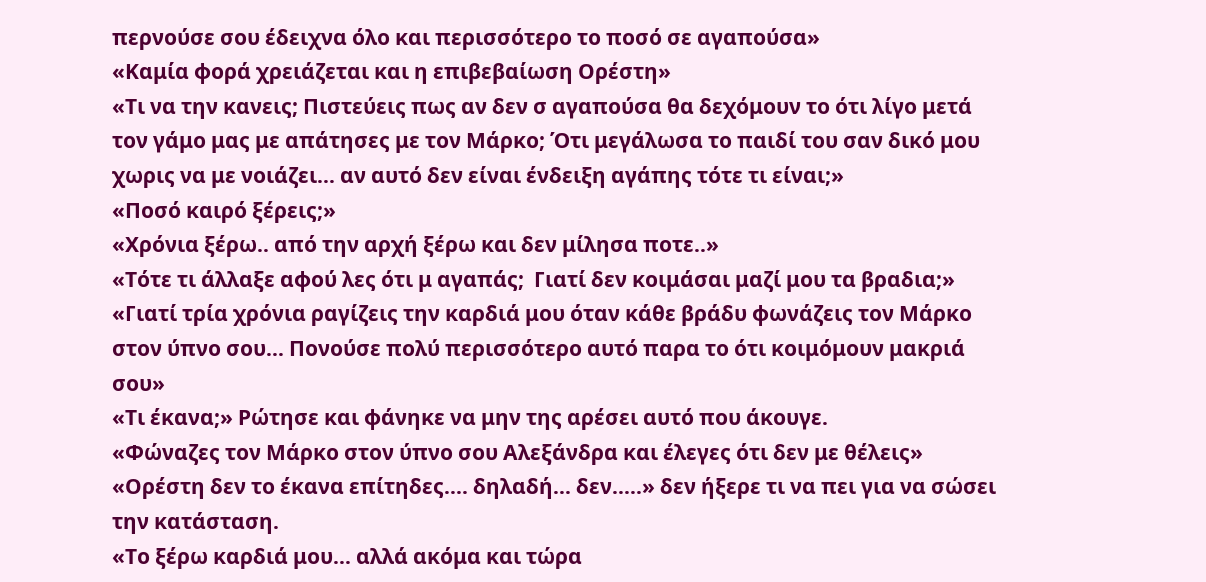περνούσε σου έδειχνα όλο και περισσότερο το ποσό σε αγαπούσα»
«Καμία φορά χρειάζεται και η επιβεβαίωση Ορέστη»
«Τι να την κανεις; Πιστεύεις πως αν δεν σ αγαπούσα θα δεχόμουν το ότι λίγο μετά τον γάμο μας με απάτησες με τον Μάρκο; Ότι μεγάλωσα το παιδί του σαν δικό μου χωρις να με νοιάζει... αν αυτό δεν είναι ένδειξη αγάπης τότε τι είναι;»
«Ποσό καιρό ξέρεις;»
«Χρόνια ξέρω.. από την αρχή ξέρω και δεν μίλησα ποτε..»
«Τότε τι άλλαξε αφού λες ότι μ αγαπάς;  Γιατί δεν κοιμάσαι μαζί μου τα βραδια;»
«Γιατί τρία χρόνια ραγίζεις την καρδιά μου όταν κάθε βράδυ φωνάζεις τον Μάρκο στον ύπνο σου... Πονούσε πολύ περισσότερο αυτό παρα το ότι κοιμόμουν μακριά σου»
«Τι έκανα;» Ρώτησε και φάνηκε να μην της αρέσει αυτό που άκουγε.
«Φώναζες τον Μάρκο στον ύπνο σου Αλεξάνδρα και έλεγες ότι δεν με θέλεις»
«Ορέστη δεν το έκανα επίτηδες.... δηλαδή... δεν.....» δεν ήξερε τι να πει για να σώσει την κατάσταση.
«Το ξέρω καρδιά μου... αλλά ακόμα και τώρα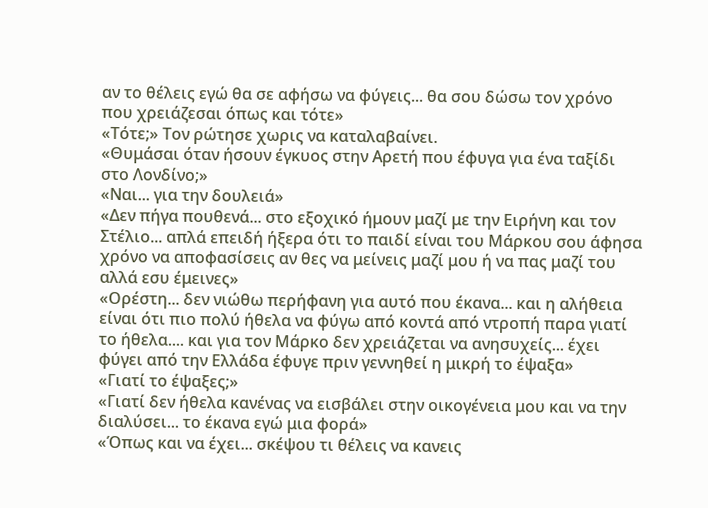αν το θέλεις εγώ θα σε αφήσω να φύγεις... θα σου δώσω τον χρόνο που χρειάζεσαι όπως και τότε»
«Τότε;» Τον ρώτησε χωρις να καταλαβαίνει.
«Θυμάσαι όταν ήσουν έγκυος στην Αρετή που έφυγα για ένα ταξίδι στο Λονδίνο;»
«Ναι... για την δουλειά»
«Δεν πήγα πουθενά... στο εξοχικό ήμουν μαζί με την Ειρήνη και τον Στέλιο... απλά επειδή ήξερα ότι το παιδί είναι του Μάρκου σου άφησα χρόνο να αποφασίσεις αν θες να μείνεις μαζί μου ή να πας μαζί του αλλά εσυ έμεινες»
«Ορέστη... δεν νιώθω περήφανη για αυτό που έκανα... και η αλήθεια είναι ότι πιο πολύ ήθελα να φύγω από κοντά από ντροπή παρα γιατί το ήθελα.... και για τον Μάρκο δεν χρειάζεται να ανησυχείς... έχει φύγει από την Ελλάδα έφυγε πριν γεννηθεί η μικρή το έψαξα»
«Γιατί το έψαξες;»
«Γιατί δεν ήθελα κανένας να εισβάλει στην οικογένεια μου και να την διαλύσει... το έκανα εγώ μια φορά»
«Όπως και να έχει... σκέψου τι θέλεις να κανεις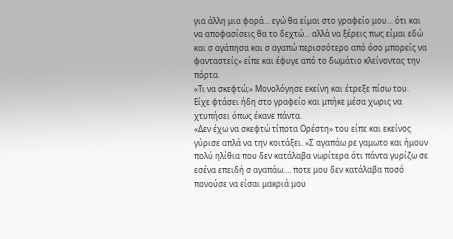για άλλη μια φορά... εγώ θα είμαι στο γραφείο μου... ότι και να αποφασίσεις θα το δεχτώ... αλλά να ξέρεις πως είμαι εδώ και σ αγάπησα και σ αγαπώ περισσότερο από όσο μπορείς να φανταστείς» είπε και έφυγε από το δωμάτιο κλείνοντας την πόρτα.
«Τι να σκεφτώ;» Μονολόγησε εκείνη και έτρεξε πίσω του.
Είχε φτάσει ήδη στο γραφείο και μπήκε μέσα χωρις να χτυπήσει όπως έκανε πάντα.
«Δεν έχω να σκεφτώ τίποτα Ορέστη» του είπε και εκείνος γύρισε απλά να την κοιτάξει. «Σ αγαπάω ρε γαμωτο και ήμουν πολύ ηλίθια που δεν κατάλαβα νωρίτερα ότι πάντα γυρίζω σε εσένα επειδή σ αγαπάω.... ποτε μου δεν κατάλαβα ποσό πονούσε να είσαι μακριά μου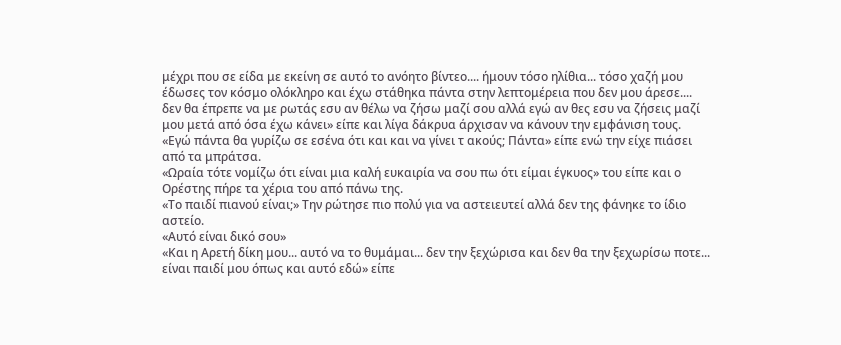μέχρι που σε είδα με εκείνη σε αυτό το ανόητο βίντεο.... ήμουν τόσο ηλίθια... τόσο χαζή μου έδωσες τον κόσμο ολόκληρο και έχω στάθηκα πάντα στην λεπτομέρεια που δεν μου άρεσε.... δεν θα έπρεπε να με ρωτάς εσυ αν θέλω να ζήσω μαζί σου αλλά εγώ αν θες εσυ να ζήσεις μαζί μου μετά από όσα έχω κάνει» είπε και λίγα δάκρυα άρχισαν να κάνουν την εμφάνιση τους.
«Εγώ πάντα θα γυρίζω σε εσένα ότι και και να γίνει τ ακούς; Πάντα» είπε ενώ την είχε πιάσει από τα μπράτσα.
«Ωραία τότε νομίζω ότι είναι μια καλή ευκαιρία να σου πω ότι είμαι έγκυος» του είπε και ο Ορέστης πήρε τα χέρια του από πάνω της.
«Το παιδί πιανού είναι;» Την ρώτησε πιο πολύ για να αστειευτεί αλλά δεν της φάνηκε το ίδιο αστείο.
«Αυτό είναι δικό σου»
«Και η Αρετή δίκη μου... αυτό να το θυμάμαι... δεν την ξεχώρισα και δεν θα την ξεχωρίσω ποτε... είναι παιδί μου όπως και αυτό εδώ» είπε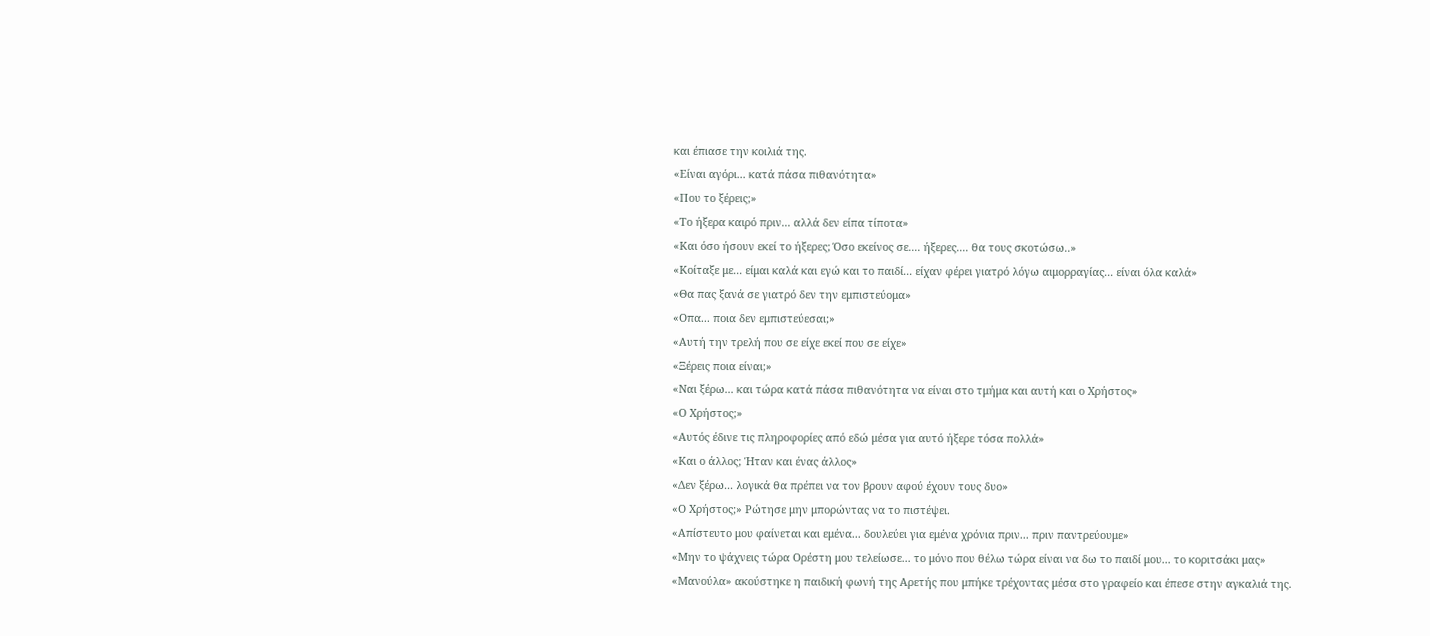και έπιασε την κοιλιά της.
«Είναι αγόρι... κατά πάσα πιθανότητα»
«Που το ξέρεις;»
«Το ήξερα καιρό πριν... αλλά δεν είπα τίποτα»
«Και όσο ήσουν εκεί το ήξερες; Όσο εκείνος σε.... ήξερες.... θα τους σκοτώσω..»
«Κοίταξε με... είμαι καλά και εγώ και το παιδί... είχαν φέρει γιατρό λόγω αιμορραγίας... είναι όλα καλά»
«Θα πας ξανά σε γιατρό δεν την εμπιστεύομα»
«Οπα... ποια δεν εμπιστεύεσαι;»
«Αυτή την τρελή που σε είχε εκεί που σε είχε»
«Ξέρεις ποια είναι;»
«Ναι ξέρω... και τώρα κατά πάσα πιθανότητα να είναι στο τμήμα και αυτή και ο Χρήστος»
«Ο Χρήστος;»
«Αυτός έδινε τις πληροφορίες από εδώ μέσα για αυτό ήξερε τόσα πολλά»
«Και ο άλλος; Ήταν και ένας άλλος»
«Δεν ξέρω... λογικά θα πρέπει να τον βρουν αφού έχουν τους δυο»
«Ο Χρήστος;» Ρώτησε μην μπορώντας να το πιστέψει.
«Απίστευτο μου φαίνεται και εμένα... δουλεύει για εμένα χρόνια πριν... πριν παντρεύουμε»
«Μην το ψάχνεις τώρα Ορέστη μου τελείωσε... το μόνο που θέλω τώρα είναι να δω το παιδί μου... το κοριτσάκι μας»
«Μανούλα» ακούστηκε η παιδική φωνή της Αρετής που μπήκε τρέχοντας μέσα στο γραφείο και έπεσε στην αγκαλιά της.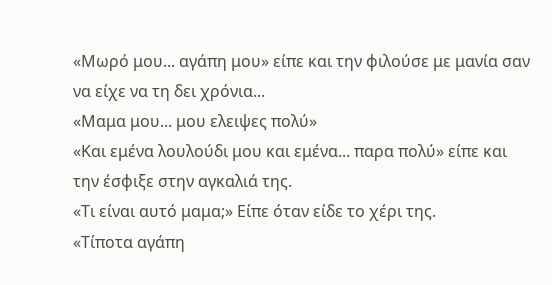«Μωρό μου... αγάπη μου» είπε και την φιλούσε με μανία σαν να είχε να τη δει χρόνια...
«Μαμα μου... μου ελειψες πολύ»
«Και εμένα λουλούδι μου και εμένα... παρα πολύ» είπε και την έσφιξε στην αγκαλιά της.
«Τι είναι αυτό μαμα;» Είπε όταν είδε το χέρι της.
«Τίποτα αγάπη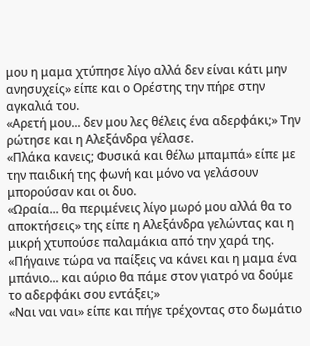μου η μαμα χτύπησε λίγο αλλά δεν είναι κάτι μην ανησυχείς» είπε και ο Ορέστης την πήρε στην αγκαλιά του.
«Αρετή μου... δεν μου λες θέλεις ένα αδερφάκι;» Την ρώτησε και η Αλεξάνδρα γέλασε.
«Πλάκα κανεις; Φυσικά και θέλω μπαμπά» είπε με την παιδική της φωνή και μόνο να γελάσουν μπορούσαν και οι δυο.
«Ωραία... θα περιμένεις λίγο μωρό μου αλλά θα το αποκτήσεις» της είπε η Αλεξάνδρα γελώντας και η μικρή χτυπούσε παλαμάκια από την χαρά της.
«Πήγαινε τώρα να παίξεις να κάνει και η μαμα ένα μπάνιο... και αύριο θα πάμε στον γιατρό να δούμε το αδερφάκι σου εντάξει;»
«Ναι ναι ναι» είπε και πήγε τρέχοντας στο δωμάτιο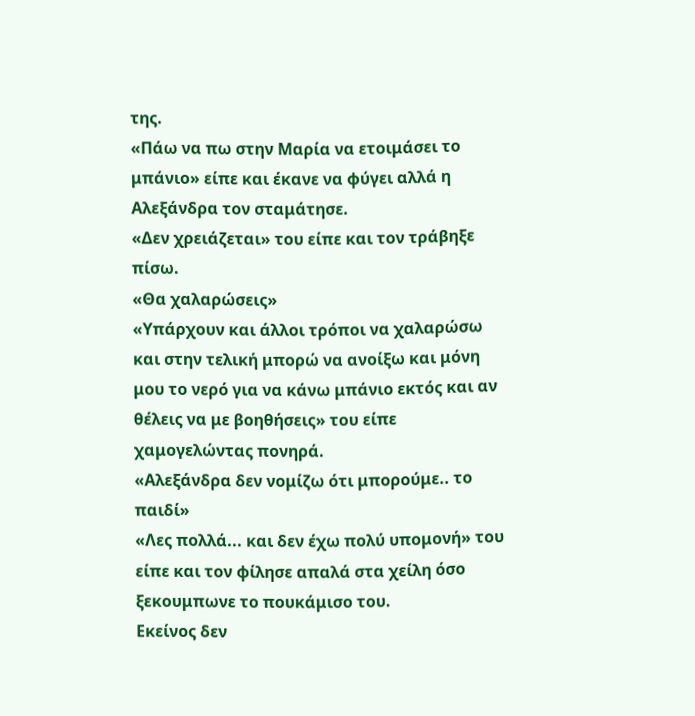της.
«Πάω να πω στην Μαρία να ετοιμάσει το μπάνιο» είπε και έκανε να φύγει αλλά η Αλεξάνδρα τον σταμάτησε.
«Δεν χρειάζεται» του είπε και τον τράβηξε πίσω.
«Θα χαλαρώσεις»
«Υπάρχουν και άλλοι τρόποι να χαλαρώσω και στην τελική μπορώ να ανοίξω και μόνη μου το νερό για να κάνω μπάνιο εκτός και αν θέλεις να με βοηθήσεις» του είπε χαμογελώντας πονηρά.
«Αλεξάνδρα δεν νομίζω ότι μπορούμε.. το παιδί»
«Λες πολλά... και δεν έχω πολύ υπομονή» του είπε και τον φίλησε απαλά στα χείλη όσο ξεκουμπωνε το πουκάμισο του.
Εκείνος δεν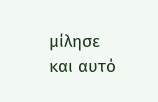μίλησε και αυτό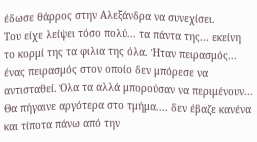έδωσε θάρρος στην Αλεξάνδρα να συνεχίσει.
Του είχε λείψει τόσο πολύ... τα πάντα της... εκείνη το κορμί της τα φιλια της όλα. Ήταν πειρασμός... ένας πειρασμός στον οποίο δεν μπόρεσε να αντισταθεί. Όλα τα αλλά μπορούσαν να περιμένουν... Θα πήγαινε αργότερα στο τμήμα.... δεν έβαζε κανένα και τίποτα πάνω από την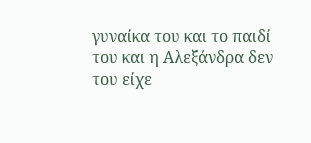γυναίκα του και το παιδί του και η Αλεξάνδρα δεν του είχε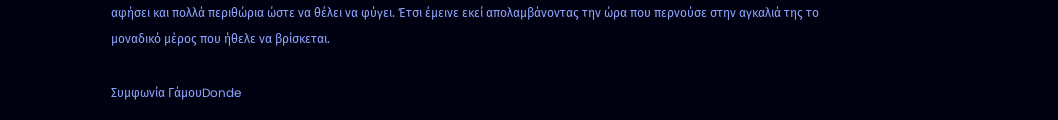αφήσει και πολλά περιθώρια ώστε να θέλει να φύγει. Έτσι έμεινε εκεί απολαμβάνοντας την ώρα που περνούσε στην αγκαλιά της το μοναδικό μέρος που ήθελε να βρίσκεται.

Συμφωνία ΓάμουDonde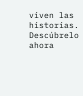viven las historias. Descúbrelo ahora